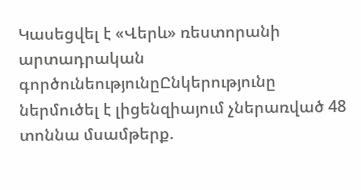Կասեցվել է «Վերև» ռեստորանի արտադրական գործունեությունըԸնկերությունը ներմուծել է լիցենզիայում չներառված 48 տոննա մսամթերք.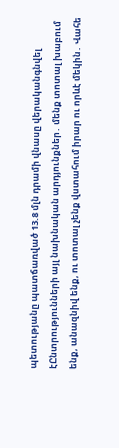պետությանը պատճառված 13.8 մլն դրամի վնասը վերականգնվել էԸնտրությունների այլ նախնական արդյունքներ․ մենք տոտալ խաբում ենք, անազնիվ ենք, ու տոտալ չենք վստահում իրար ու որևէ մեկին․ Վահե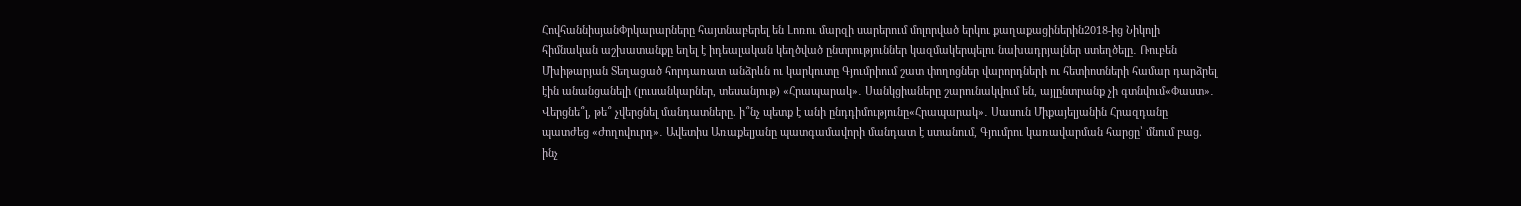ՀովհաննիսյանՓրկարարները հայտնաբերել են Լոռու մարզի սարերում մոլորված երկու քաղաքացիներին2018-ից Նիկոլի հիմնական աշխատանքը եղել է իդեալական կեղծված ընտրություններ կազմակերպելու նախադրյալներ ստեղծելը․ Ռուբեն Մխիթարյան Տեղացած հորդառատ անձրևն ու կարկուտը Գյումրիում շատ փողոցներ վարորդների ու հետիոտների համար դարձրել էին անանցանելի (լուսանկարներ, տեսանյութ) «Հրապարակ»․ Սանկցիաները շարունակվում են, այլընտրանք չի գտնվում«Փաստ»․ Վերցնե՞լ, թե՞ չվերցնել մանդատները. ի՞նչ պետք է անի ընդդիմությունը«Հրապարակ»․ Սասուն Միքայելյանին Հրազդանը պատժեց «Ժողովուրդ»․ Ավետիս Առաքելյանը պատգամավորի մանդատ է ստանում, Գյումրու կառավարման հարցը՝ մնում բաց. ինչ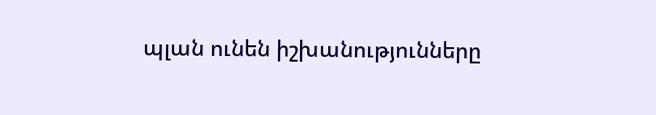պլան ունեն իշխանությունները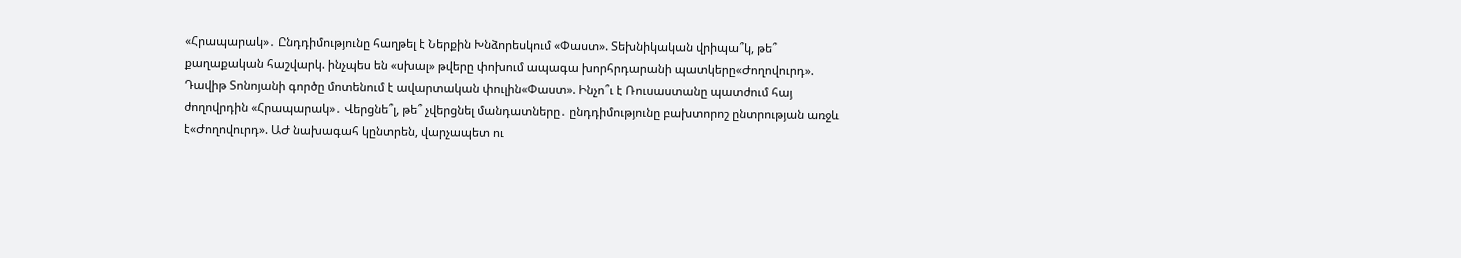«Հրապարակ»․ Ընդդիմությունը հաղթել է Ներքին Խնձորեսկում «Փաստ». Տեխնիկական վրիպա՞կ, թե՞ քաղաքական հաշվարկ. ինչպես են «սխալ» թվերը փոխում ապագա խորհրդարանի պատկերը«Ժողովուրդ». Դավիթ Տոնոյանի գործը մոտենում է ավարտական փուլին«Փաստ». Ինչո՞ւ է Ռուսաստանը պատժում հայ ժողովրդին «Հրապարակ»․ Վերցնե՞լ, թե՞ չվերցնել մանդատները․ ընդդիմությունը բախտորոշ ընտրության առջև է«Ժողովուրդ». ԱԺ նախագահ կընտրեն, վարչապետ ու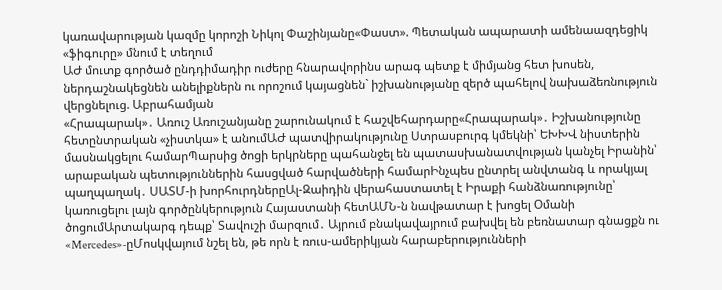կառավարության կազմը կորոշի Նիկոլ Փաշինյանը«Փաստ». Պետական ապարատի ամենաազդեցիկ «ֆիգուրը» մնում է տեղում
ԱԺ մուտք գործած ընդդիմադիր ուժերը հնարավորինս արագ պետք է միմյանց հետ խոսեն, ներդաշնակեցնեն անելիքներն ու որոշում կայացնեն` իշխանությանը զերծ պահելով նախաձեռնություն վերցնելուց. Աբրահամյան
«Հրապարակ»․ Առուշ Առուշանյանը շարունակում է հաշվեհարդարը«Հրապարակ»․ Իշխանությունը հետընտրական «չիստկա» է անումԱԺ պատվիրակությունը Ստրասբուրգ կմեկնի՝ ԵԽԽՎ նիստերին մասնակցելու համարՊարսից ծոցի երկրները պահանջել են պատասխանատվության կանչել Իրանին՝ արաբական պետություններին հասցված հարվածների համարԻնչպես ընտրել անվտանգ և որակյալ պաղպաղակ․ ՍԱՏՄ-ի խորհուրդներըԱլ-Զաիդին վերահաստատել է Իրաքի հանձնառությունը՝ կառուցելու լայն գործընկերություն Հայաստանի հետԱՄՆ-ն նավթատար է խոցել Օմանի ծոցումԱրտակարգ դեպք՝ Տավուշի մարզում․ Այրում բնակավայրում բախվել են բեռնատար գնացքն ու «Mercedes»-ըՄոսկվայում նշել են, թե որն է ռուս-ամերիկյան հարաբերությունների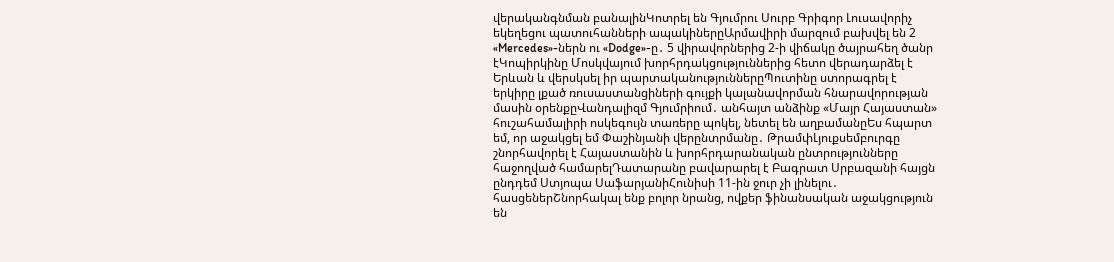վերականգնման բանալինԿոտրել են Գյումրու Սուրբ Գրիգոր Լուսավորիչ եկեղեցու պատուհանների ապակիներըԱրմավիրի մարզում բախվել են 2 «Mercedes»-ներն ու «Dodge»-ը․ 5 վիրավորներից 2-ի վիճակը ծայրահեղ ծանր էԿոպիրկինը Մոսկվայում խորհրդակցություններից հետո վերադարձել է Երևան և վերսկսել իր պարտականություններըՊուտինը ստորագրել է երկիրը լքած ռուսաստանցիների գույքի կալանավորման հնարավորության մասին օրենքըՎանդալիզմ Գյումրիում․ անհայտ անձինք «Մայր Հայաստան» հուշահամալիրի ոսկեգույն տառերը պոկել, նետել են աղբամանըԵս հպարտ եմ, որ աջակցել եմ Փաշինյանի վերընտրմանը․ ԹրամփԼյուքսեմբուրգը շնորհավորել է Հայաստանին և խորհրդարանական ընտրությունները հաջողված համարելԴատարանը բավարարել է Բագրատ Սրբազանի հայցն ընդդեմ Ստյոպա ՍաֆարյանիՀունիսի 11-ին ջուր չի լինելու․ հասցեներՇնորհակալ ենք բոլոր նրանց, ովքեր ֆինանսական աջակցություն են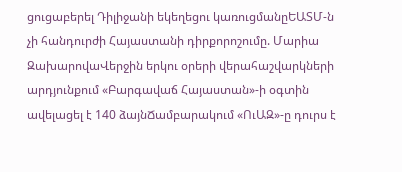ցուցաբերել Դիլիջանի եկեղեցու կառուցմանըԵԱՏՄ-ն չի հանդուրժի Հայաստանի դիրքորոշումը. Մարիա ԶախարովաՎերջին երկու օրերի վերահաշվարկների արդյունքում «Բարգավաճ Հայաստան»-ի օգտին ավելացել է 140 ձայնՃամբարակում «ՈւԱԶ»-ը դուրս է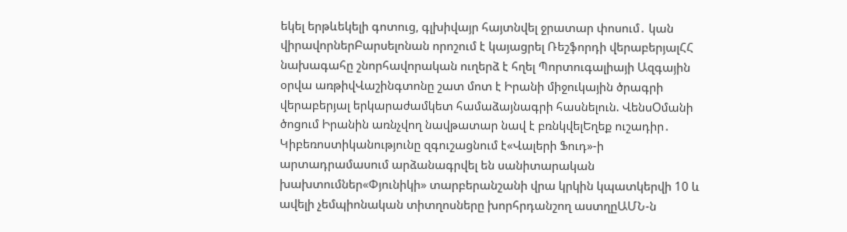եկել երթևեկելի գոտուց, գլխիվայր հայտնվել ջրատար փոսում․ կան վիրավորներԲարսելոնան որոշում է կայացրել Ռեշֆորդի վերաբերյալՀՀ նախագահը շնորհավորական ուղերձ է հղել Պորտուգալիայի Ազգային օրվա առթիվՎաշինգտոնը շատ մոտ է Իրանի միջուկային ծրագրի վերաբերյալ երկարաժամկետ համաձայնագրի հասնելուն. ՎենսՕմանի ծոցում Իրանին առնչվող նավթատար նավ է բռնկվելԵղեք ուշադիր․ Կիբեռոստիկանությունը զգուշացնում է«Վալերի Ֆուդ»-ի արտադրամասում արձանագրվել են սանիտարական խախտումներ«Փյունիկի» տարբերանշանի վրա կրկին կպատկերվի 10 և ավելի չեմպիոնական տիտղոսները խորհրդանշող աստղըԱՄՆ-ն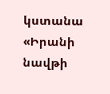կստանա «Իրանի նավթի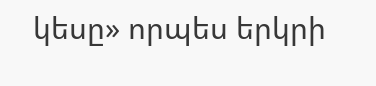կեսը» որպես երկրի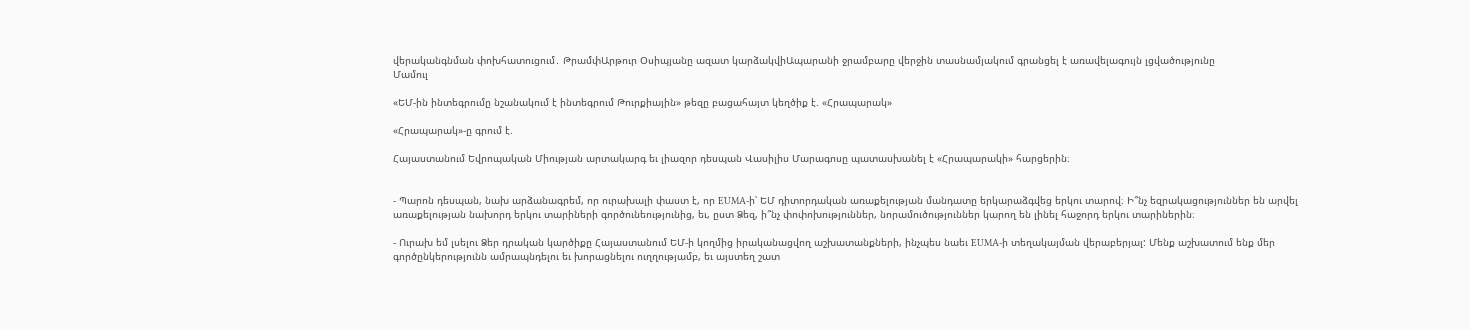վերականգնման փոխհատուցում․ ԹրամփԱրթուր Օսիպյանը ազատ կարձակվիԱպարանի ջրամբարը վերջին տասնամյակում գրանցել է առավելագույն լցվածությունը
Մամուլ

«ԵՄ-ին ինտեգրումը նշանակում է ինտեգրում Թուրքիային» թեզը բացահայտ կեղծիք է. «Հրապարակ»

«Հրապարակ»-ը գրում է.

Հայաստանում Եվրոպական Միության արտակարգ եւ լիազոր դեսպան Վասիլիս Մարագոսը պատասխանել է «Հրապարակի» հարցերին։


- Պարոն դեսպան, նախ արձանագրեմ, որ ուրախալի փաստ է, որ EUMA-ի՝ ԵՄ դիտորդական առաքելության մանդատը երկարաձգվեց երկու տարով։ Ի՞նչ եզրակացություններ են արվել առաքելության նախորդ երկու տարիների գործունեությունից, եւ, ըստ Ձեզ, ի՞նչ փոփոխություններ, նորամուծություններ կարող են լինել հաջորդ երկու տարիներին։

- Ուրախ եմ լսելու Ձեր դրական կարծիքը Հայաստանում ԵՄ-ի կողմից իրականացվող աշխատանքների, ինչպես նաեւ EUMA-ի տեղակայման վերաբերյալ: Մենք աշխատում ենք մեր գործընկերությունն ամրապնդելու եւ խորացնելու ուղղությամբ, եւ այստեղ շատ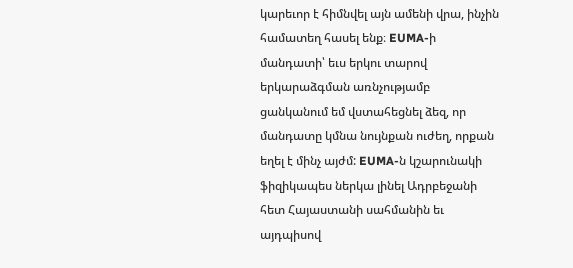կարեւոր է հիմնվել այն ամենի վրա, ինչին համատեղ հասել ենք։ EUMA-ի մանդատի՝ եւս երկու տարով երկարաձգման առնչությամբ ցանկանում եմ վստահեցնել ձեզ, որ մանդատը կմնա նույնքան ուժեղ, որքան եղել է մինչ այժմ: EUMA-ն կշարունակի ֆիզիկապես ներկա լինել Ադրբեջանի հետ Հայաստանի սահմանին եւ այդպիսով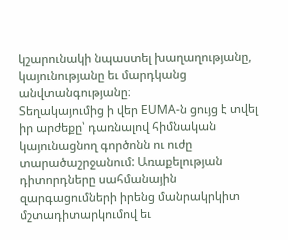կշարունակի նպաստել խաղաղությանը, կայունությանը եւ մարդկանց անվտանգությանը։
Տեղակայումից ի վեր EUMA-ն ցույց է տվել իր արժեքը՝ դառնալով հիմնական կայունացնող գործոնն ու ուժը տարածաշրջանում: Առաքելության դիտորդները սահմանային զարգացումների իրենց մանրակրկիտ մշտադիտարկումով եւ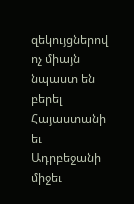զեկույցներով ոչ միայն նպաստ են բերել Հայաստանի եւ Ադրբեջանի միջեւ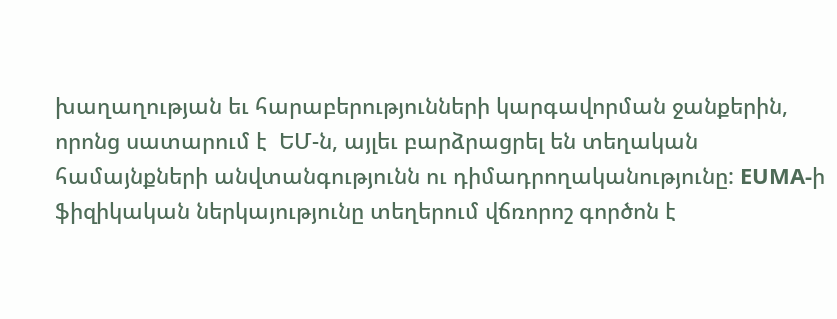խաղաղության եւ հարաբերությունների կարգավորման ջանքերին, որոնց սատարում է  ԵՄ-ն, այլեւ բարձրացրել են տեղական համայնքների անվտանգությունն ու դիմադրողականությունը: EUMA-ի ֆիզիկական ներկայությունը տեղերում վճռորոշ գործոն է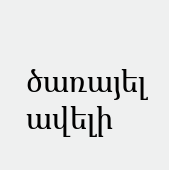ծառայել ավելի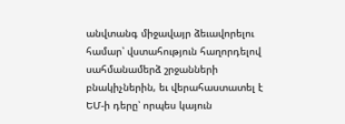անվտանգ միջավայր ձեւավորելու համար՝ վստահություն հաղորդելով սահմանամերձ շրջանների բնակիչներին, եւ վերահաստատել է ԵՄ-ի դերը՝ որպես կայուն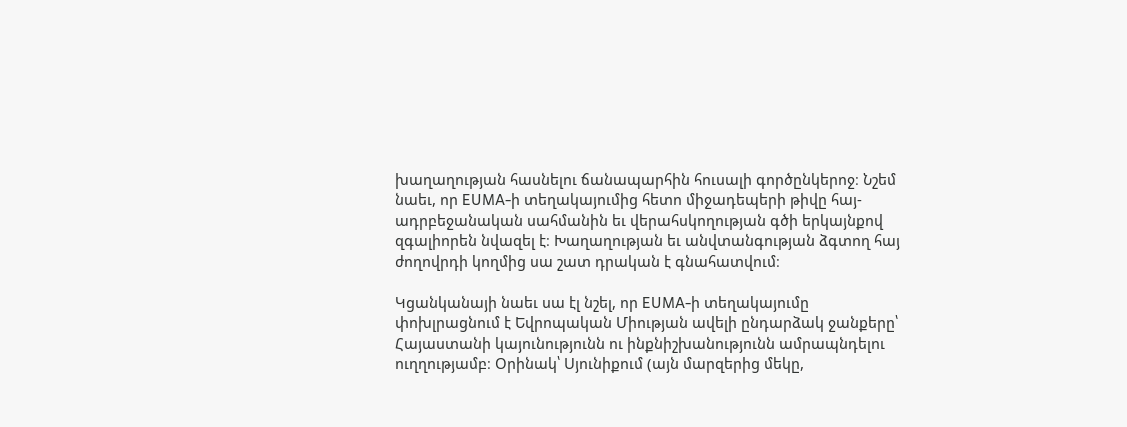խաղաղության հասնելու ճանապարհին հուսալի գործընկերոջ։ Նշեմ նաեւ, որ EUMA-ի տեղակայումից հետո միջադեպերի թիվը հայ-ադրբեջանական սահմանին եւ վերահսկողության գծի երկայնքով զգալիորեն նվազել է։ Խաղաղության եւ անվտանգության ձգտող հայ ժողովրդի կողմից սա շատ դրական է գնահատվում։

Կցանկանայի նաեւ սա էլ նշել, որ EUMA-ի տեղակայումը փոխլրացնում է Եվրոպական Միության ավելի ընդարձակ ջանքերը՝ Հայաստանի կայունությունն ու ինքնիշխանությունն ամրապնդելու ուղղությամբ։ Օրինակ՝ Սյունիքում (այն մարզերից մեկը,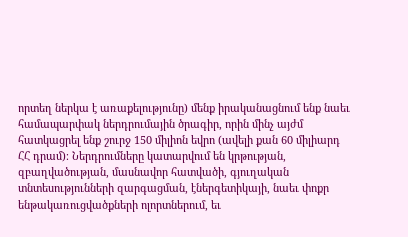որտեղ ներկա է առաքելությունը) մենք իրականացնում ենք նաեւ համապարփակ ներդրումային ծրագիր, որին մինչ այժմ հատկացրել ենք շուրջ 150 միլիոն եվրո (ավելի քան 60 միլիարդ ՀՀ դրամ)։ Ներդրումները կատարվում են կրթության, զբաղվածության, մասնավոր հատվածի, գյուղական տնտեսությունների զարգացման, էներգետիկայի, նաեւ փոքր ենթակառուցվածքների ոլորտներում, եւ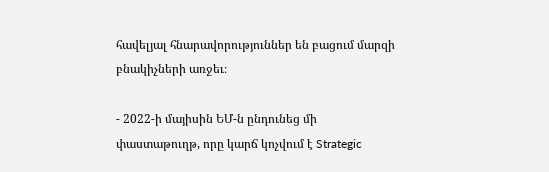հավելյալ հնարավորություններ են բացում մարզի բնակիչների առջեւ։

- 2022-ի մայիսին ԵՄ-ն ընդունեց մի փաստաթուղթ, որը կարճ կոչվում է Strategic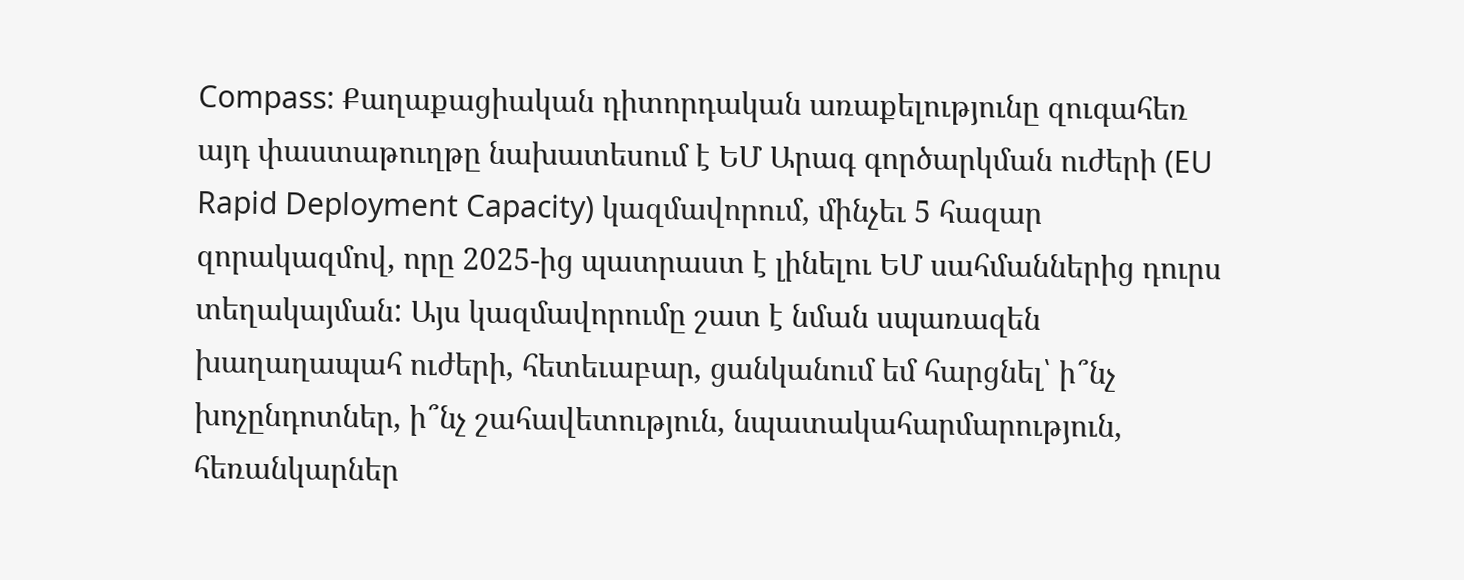Compass: Քաղաքացիական դիտորդական առաքելությունը զուգահեռ այդ փաստաթուղթը նախատեսում է ԵՄ Արագ գործարկման ուժերի (EU Rapid Deployment Capacity) կազմավորում, մինչեւ 5 հազար զորակազմով, որը 2025-ից պատրաստ է լինելու ԵՄ սահմաններից դուրս տեղակայման: Այս կազմավորումը շատ է նման սպառազեն խաղաղապահ ուժերի, հետեւաբար, ցանկանում եմ հարցնել՝ ի՞նչ խոչընդոտներ, ի՞նչ շահավետություն, նպատակահարմարություն, հեռանկարներ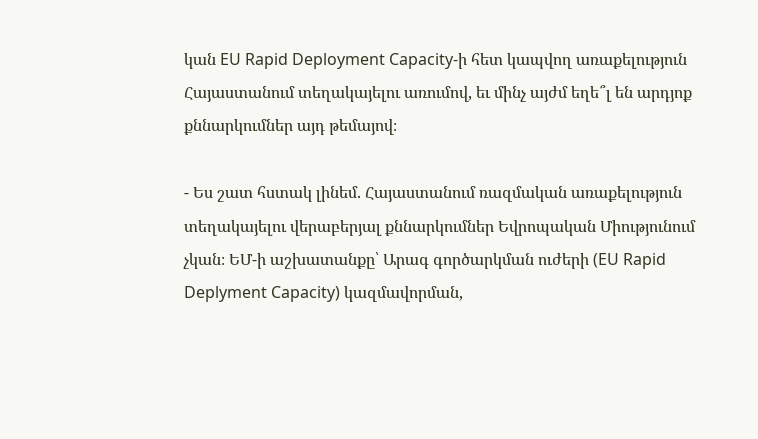կան EU Rapid Deployment Capacity-ի հետ կապվող առաքելություն Հայաստանում տեղակայելու առումով, եւ մինչ այժմ եղե՞լ են արդյոք քննարկումներ այդ թեմայով։

- Ես շատ հստակ լինեմ. Հայաստանում ռազմական առաքելություն տեղակայելու վերաբերյալ քննարկումներ Եվրոպական Միությունում չկան։ ԵՄ-ի աշխատանքը՝ Արագ գործարկման ուժերի (EU Rapid Deplyment Capacity) կազմավորման,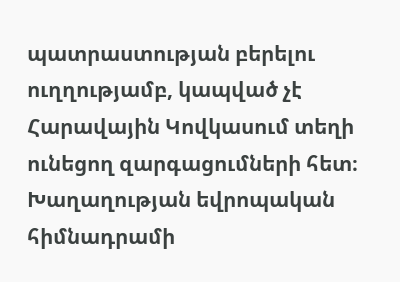պատրաստության բերելու ուղղությամբ, կապված չէ Հարավային Կովկասում տեղի ունեցող զարգացումների հետ։ Խաղաղության եվրոպական հիմնադրամի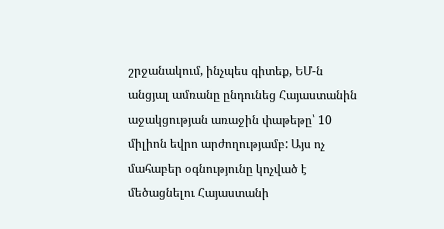շրջանակում, ինչպես գիտեք, ԵՄ-ն անցյալ ամռանը ընդունեց Հայաստանին աջակցության առաջին փաթեթը՝ 10 միլիոն եվրո արժողությամբ: Այս ոչ մահաբեր օգնությունը կոչված է մեծացնելու Հայաստանի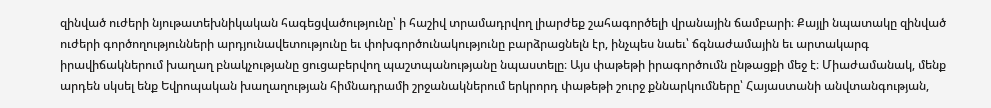զինված ուժերի նյութատեխնիկական հագեցվածությունը՝ ի հաշիվ տրամադրվող լիարժեք շահագործելի վրանային ճամբարի։ Քայլի նպատակը զինված ուժերի գործողությունների արդյունավետությունը եւ փոխգործունակությունը բարձրացնելն էր, ինչպես նաեւ՝ ճգնաժամային եւ արտակարգ իրավիճակներում խաղաղ բնակչությանը ցուցաբերվող պաշտպանությանը նպաստելը։ Այս փաթեթի իրագործումն ընթացքի մեջ է։ Միաժամանակ, մենք արդեն սկսել ենք Եվրոպական խաղաղության հիմնադրամի շրջանակներում երկրորդ փաթեթի շուրջ քննարկումները՝ Հայաստանի անվտանգության,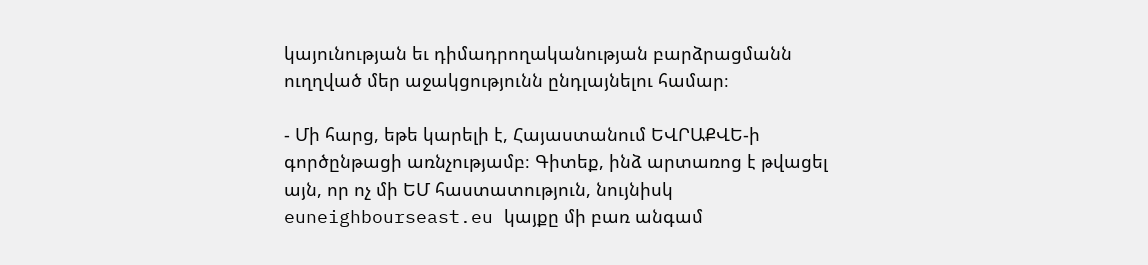կայունության եւ դիմադրողականության բարձրացմանն ուղղված մեր աջակցությունն ընդլայնելու համար։

- Մի հարց, եթե կարելի է, Հայաստանում ԵՎՐԱՔՎԵ-ի գործընթացի առնչությամբ։ Գիտեք, ինձ արտառոց է թվացել այն, որ ոչ մի ԵՄ հաստատություն, նույնիսկ euneighbourseast.eu կայքը մի բառ անգամ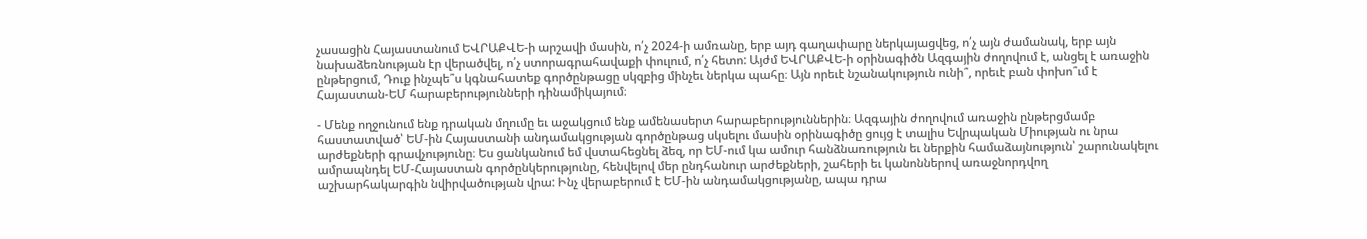չասացին Հայաստանում ԵՎՐԱՔՎԵ-ի արշավի մասին, ո՛չ 2024-ի ամռանը, երբ այդ գաղափարը ներկայացվեց, ո՛չ այն ժամանակ, երբ այն նախաձեռնության էր վերածվել, ո՛չ ստորագրահավաքի փուլում, ո՛չ հետո: Այժմ ԵՎՐԱՔՎԵ-ի օրինագիծն Ազգային ժողովում է, անցել է առաջին ընթերցում, Դուք ինչպե՞ս կգնահատեք գործընթացը սկզբից մինչեւ ներկա պահը։ Այն որեւէ նշանակություն ունի՞, որեւէ բան փոխո՞ւմ է Հայաստան-ԵՄ հարաբերությունների դինամիկայում։

- Մենք ողջունում ենք դրական մղումը եւ աջակցում ենք ամենասերտ հարաբերություններին։ Ազգային ժողովում առաջին ընթերցմամբ հաստատված՝ ԵՄ-ին Հայաստանի անդամակցության գործընթաց սկսելու մասին օրինագիծը ցույց է տալիս Եվրպական Միության ու նրա արժեքների գրավչությունը։ Ես ցանկանում եմ վստահեցնել ձեզ, որ ԵՄ-ում կա ամուր հանձնառություն եւ ներքին համաձայնություն՝ շարունակելու ամրապնդել ԵՄ-Հայաստան գործընկերությունը, հենվելով մեր ընդհանուր արժեքների, շահերի եւ կանոններով առաջնորդվող աշխարհակարգին նվիրվածության վրա: Ինչ վերաբերում է ԵՄ-ին անդամակցությանը, ապա դրա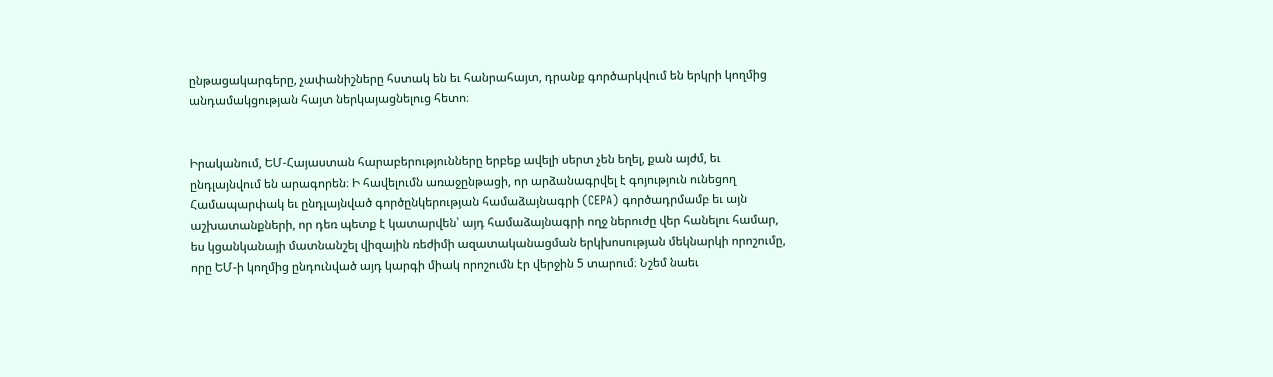ընթացակարգերը, չափանիշները հստակ են եւ հանրահայտ, դրանք գործարկվում են երկրի կողմից անդամակցության հայտ ներկայացնելուց հետո։


Իրականում, ԵՄ-Հայաստան հարաբերությունները երբեք ավելի սերտ չեն եղել, քան այժմ, եւ ընդլայնվում են արագորեն։ Ի հավելումն առաջընթացի, որ արձանագրվել է գոյություն ունեցող Համապարփակ եւ ընդլայնված գործընկերության համաձայնագրի (CEPA) գործադրմամբ եւ այն աշխատանքների, որ դեռ պետք է կատարվեն՝ այդ համաձայնագրի ողջ ներուժը վեր հանելու համար, ես կցանկանայի մատնանշել վիզային ռեժիմի ազատականացման երկխոսության մեկնարկի որոշումը, որը ԵՄ-ի կողմից ընդունված այդ կարգի միակ որոշումն էր վերջին 5 տարում։ Նշեմ նաեւ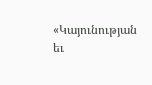«Կայունության եւ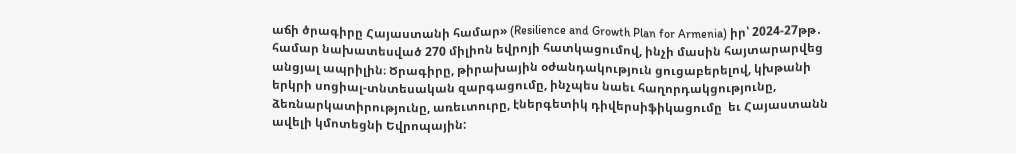աճի ծրագիրը Հայաստանի համար» (Resilience and Growth Plan for Armenia) իր՝ 2024-27թթ․ համար նախատեսված 270 միլիոն եվրոյի հատկացումով, ինչի մասին հայտարարվեց անցյալ ապրիլին։ Ծրագիրը, թիրախային օժանդակություն ցուցաբերելով, կխթանի երկրի սոցիալ-տնտեսական զարգացումը, ինչպես նաեւ հաղորդակցությունը, ձեռնարկատիրությունը, առեւտուրը, էներգետիկ դիվերսիֆիկացումը  եւ Հայաստանն ավելի կմոտեցնի Եվրոպային: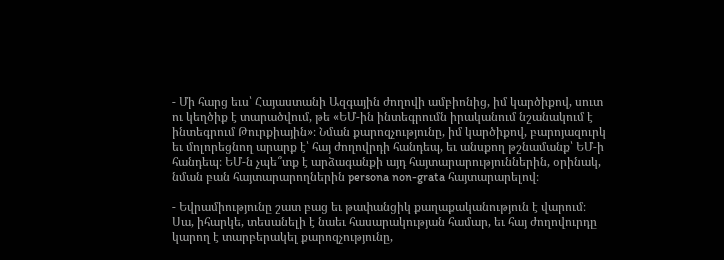- Մի հարց եւս՝ Հայաստանի Ազգային ժողովի ամբիոնից, իմ կարծիքով, սուտ ու կեղծիք է տարածվում, թե «ԵՄ-ին ինտեգրումն իրականում նշանակում է ինտեգրում Թուրքիային»։ Նման քարոզչությունը, իմ կարծիքով, բարոյազուրկ եւ մոլորեցնող արարք է՝ հայ ժողովրդի հանդեպ, եւ անսքող թշնամանք՝ ԵՄ-ի հանդեպ։ ԵՄ-ն չպե՞տք է արձագանքի այդ հայտարարություններին, օրինակ, նման բան հայտարարողներին persona non-grata հայտարարելով։

- Եվրամիությունը շատ բաց եւ թափանցիկ քաղաքականություն է վարում։ Սա, իհարկե, տեսանելի է նաեւ հասարակության համար, եւ հայ ժողովուրդը կարող է տարբերակել քարոզչությունը,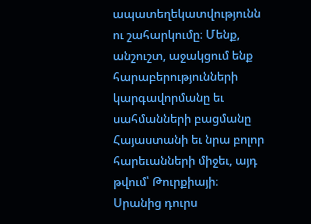ապատեղեկատվությունն ու շահարկումը։ Մենք, անշուշտ, աջակցում ենք հարաբերությունների կարգավորմանը եւ սահմանների բացմանը Հայաստանի եւ նրա բոլոր հարեւանների միջեւ, այդ թվում՝ Թուրքիայի։ Սրանից դուրս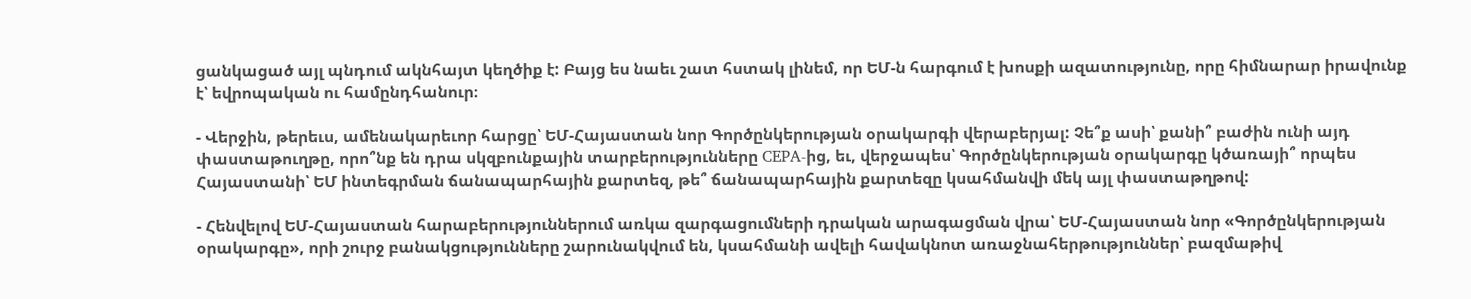ցանկացած այլ պնդում ակնհայտ կեղծիք է: Բայց ես նաեւ շատ հստակ լինեմ, որ ԵՄ-ն հարգում է խոսքի ազատությունը, որը հիմնարար իրավունք է՝ եվրոպական ու համընդհանուր։

- Վերջին, թերեւս, ամենակարեւոր հարցը՝ ԵՄ-Հայաստան նոր Գործընկերության օրակարգի վերաբերյալ: Չե՞ք ասի՝ քանի՞ բաժին ունի այդ փաստաթուղթը, որո՞նք են դրա սկզբունքային տարբերությունները CEPA-ից, եւ, վերջապես՝ Գործընկերության օրակարգը կծառայի՞ որպես Հայաստանի՝ ԵՄ ինտեգրման ճանապարհային քարտեզ, թե՞ ճանապարհային քարտեզը կսահմանվի մեկ այլ փաստաթղթով:

- Հենվելով ԵՄ-Հայաստան հարաբերություններում առկա զարգացումների դրական արագացման վրա՝ ԵՄ-Հայաստան նոր «Գործընկերության օրակարգը», որի շուրջ բանակցությունները շարունակվում են, կսահմանի ավելի հավակնոտ առաջնահերթություններ՝ բազմաթիվ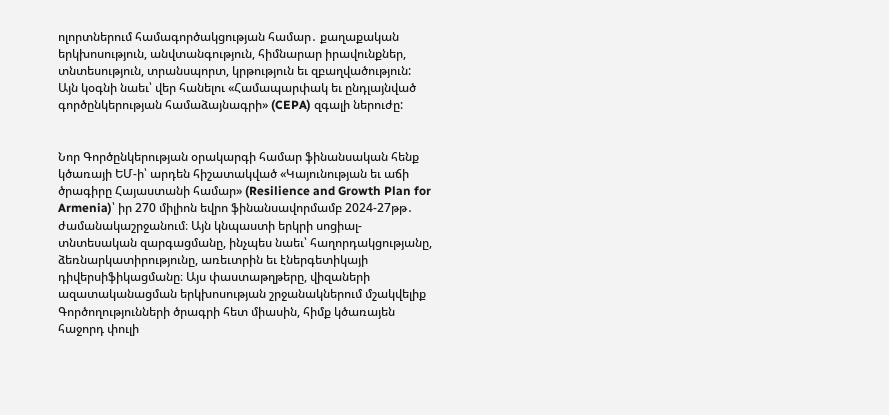ոլորտներում համագործակցության համար․ քաղաքական երկխոսություն, անվտանգություն, հիմնարար իրավունքներ, տնտեսություն, տրանսպորտ, կրթություն եւ զբաղվածություն: Այն կօգնի նաեւ՝ վեր հանելու «Համապարփակ եւ ընդլայնված գործընկերության համաձայնագրի» (CEPA) զգալի ներուժը:


Նոր Գործընկերության օրակարգի համար ֆինանսական հենք կծառայի ԵՄ-ի՝ արդեն հիշատակված «Կայունության եւ աճի ծրագիրը Հայաստանի համար» (Resilience and Growth Plan for Armenia)՝ իր 270 միլիոն եվրո ֆինանսավորմամբ 2024-27թթ․ ժամանակաշրջանում։ Այն կնպաստի երկրի սոցիալ-տնտեսական զարգացմանը, ինչպես նաեւ՝ հաղորդակցությանը, ձեռնարկատիրությունը, առեւտրին եւ էներգետիկայի դիվերսիֆիկացմանը։ Այս փաստաթղթերը, վիզաների ազատականացման երկխոսության շրջանակներում մշակվելիք Գործողությունների ծրագրի հետ միասին, հիմք կծառայեն հաջորդ փուլի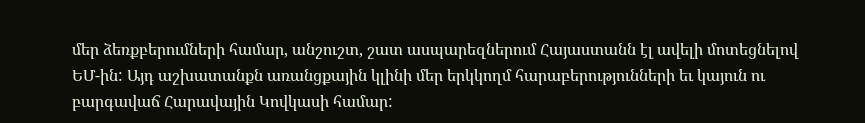մեր ձեռքբերումների համար, անշուշտ, շատ ասպարեզներում Հայաստանն էլ ավելի մոտեցնելով ԵՄ-ին: Այդ աշխատանքն առանցքային կլինի մեր երկկողմ հարաբերությունների եւ կայուն ու բարգավաճ Հարավային Կովկասի համար: